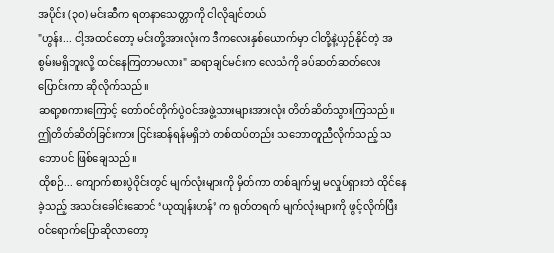အပိုင်း (၃၀) မင်းဆီက ရတနာသေတ္တာကို ငါလိုချင်တယ်
"ဟွန်း... ငါ့အထင်တော့ မင်းတို့အားလုံးက ဒီကလေးနှစ်ယောက်မှာ ငါတို့နဲ့ယှဉ်နိုင်တဲ့ အစွမ်းမရှိဘူးလို့ ထင်နေကြတာမလား" ဆရာချင်မင်းက လေသံကို ခပ်ဆတ်ဆတ်လေး ပြောင်းကာ ဆိုလိုက်သည်။
ဆရာ့စကားကြောင့် တော်ဝင်တိုက်ပွဲဝင်အဖွဲ့သားများအားလုံး တိတ်ဆိတ်သွားကြသည်။ ဤတိတ်ဆိတ်ခြင်းကား ငြင်းဆန်ရန်မရှိဘဲ တစ်ထပ်တည်း သဘောတူညီလိုက်သည့် သဘောပင် ဖြစ်ချေသည်။
ထိုစဉ်... ကျောက်စားပွဲဝိုင်းတွင် မျက်လုံးများကို မှိတ်ကာ တစ်ချက်မျှ မလှုပ်ရှားဘဲ ထိုင်နေခဲ့သည့် အသင်းခေါင်းဆောင် ‘ယုထျန်းဟန်’ က ရုတ်တရက် မျက်လုံးများကို ဖွင့်လိုက်ပြီး ဝင်ရောက်ပြောဆိုလာတော့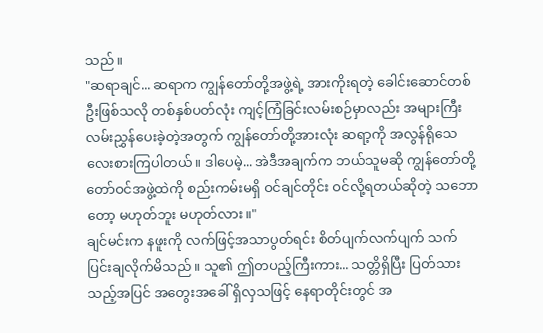သည်။
"ဆရာချင်... ဆရာက ကျွန်တော်တို့အဖွဲ့ရဲ့ အားကိုးရတဲ့ ခေါင်းဆောင်တစ်ဦးဖြစ်သလို တစ်နှစ်ပတ်လုံး ကျင့်ကြံခြင်းလမ်းစဉ်မှာလည်း အများကြီး လမ်းညွှန်ပေးခဲ့တဲ့အတွက် ကျွန်တော်တို့အားလုံး ဆရာ့ကို အလွန်ရိုသေ လေးစားကြပါတယ်။ ဒါပေမဲ့... အဲဒီအချက်က ဘယ်သူမဆို ကျွန်တော်တို့ တော်ဝင်အဖွဲ့ထဲကို စည်းကမ်းမရှိ ဝင်ချင်တိုင်း ဝင်လို့ရတယ်ဆိုတဲ့ သဘောတော့ မဟုတ်ဘူး မဟုတ်လား။"
ချင်မင်းက နဖူးကို လက်ဖြင့်အသာပွတ်ရင်း စိတ်ပျက်လက်ပျက် သက်ပြင်းချလိုက်မိသည်။ သူ၏ ဤတပည့်ကြီးကား... သတ္တိရှိပြီး ပြတ်သားသည့်အပြင် အတွေးအခေါ် ရှိလှသဖြင့် နေရာတိုင်းတွင် အ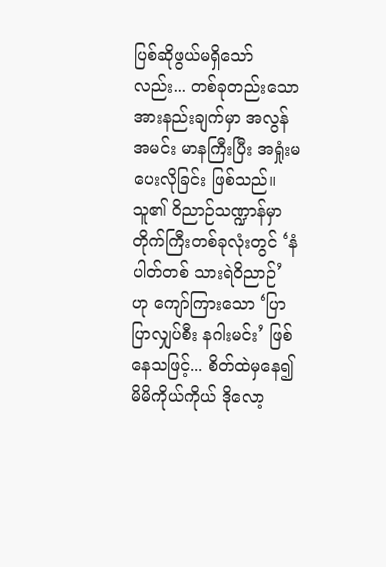ပြစ်ဆိုဖွယ်မရှိသော်လည်း... တစ်ခုတည်းသော အားနည်းချက်မှာ အလွန်အမင်း မာနကြီးပြီး အရှုံးမပေးလိုခြင်း ဖြစ်သည်။ သူ၏ ဝိညာဉ်သဏ္ဍာန်မှာ တိုက်ကြီးတစ်ခုလုံးတွင် ‘နံပါတ်တစ် သားရဲဝိညာဉ်’ ဟု ကျော်ကြားသော ‘ပြာပြာလျှပ်စီး နဂါးမင်း’ ဖြစ်နေသဖြင့်... စိတ်ထဲမှနေ၍ မိမိကိုယ်ကိုယ် ဒိုလော့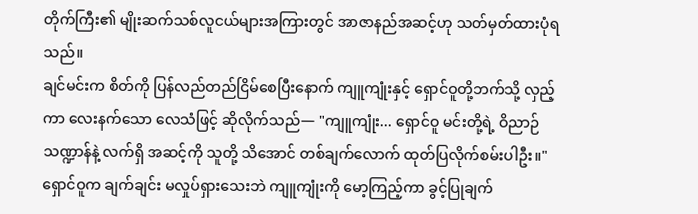တိုက်ကြီး၏ မျိုးဆက်သစ်လူငယ်များအကြားတွင် အာဇာနည်အဆင့်ဟု သတ်မှတ်ထားပုံရသည်။
ချင်မင်းက စိတ်ကို ပြန်လည်တည်ငြိမ်စေပြီးနောက် ကျူကျုံးနှင့် ရှောင်ဝူတို့ဘက်သို့ လှည့်ကာ လေးနက်သော လေသံဖြင့် ဆိုလိုက်သည်— "ကျူကျုံး... ရှောင်ဝူ မင်းတို့ရဲ့ ဝိညာဉ်သဏ္ဍာန်နဲ့ လက်ရှိ အဆင့်ကို သူတို့ သိအောင် တစ်ချက်လောက် ထုတ်ပြလိုက်စမ်းပါဦး။"
ရှောင်ဝူက ချက်ချင်း မလှုပ်ရှားသေးဘဲ ကျူကျုံးကို မော့ကြည့်ကာ ခွင့်ပြုချက်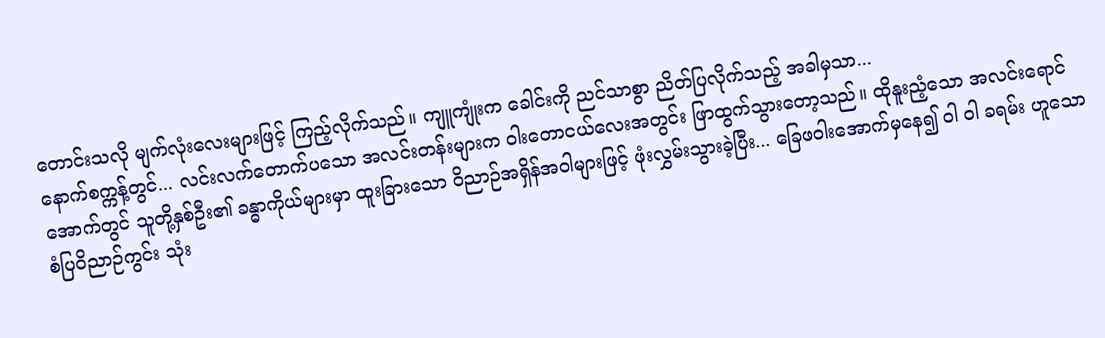တောင်းသလို မျက်လုံးလေးများဖြင့် ကြည့်လိုက်သည်။ ကျူကျုံးက ခေါင်းကို ညင်သာစွာ ညိတ်ပြလိုက်သည့် အခါမှသာ...
နောက်စက္ကန့်တွင်... လင်းလက်တောက်ပသော အလင်းတန်းများက ဝါးတောငယ်လေးအတွင်း ဖြာထွက်သွားတော့သည်။ ထိုနူးညံ့သော အလင်းရောင်အောက်တွင် သူတို့နှစ်ဦး၏ ခန္ဓာကိုယ်များမှာ ထူးခြားသော ဝိညာဉ်အရှိန်အဝါများဖြင့် ဖုံးလွှမ်းသွားခဲ့ပြီး... ခြေဖဝါးအောက်မှနေ၍ ဝါ ဝါ ခရမ်း ဟူသော စံပြဝိညာဉ်ကွင်း သုံး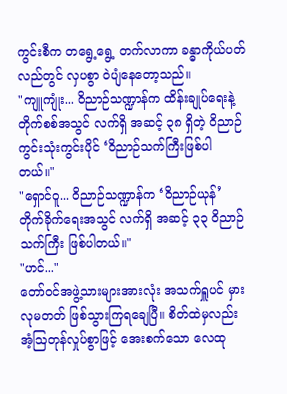ကွင်းစီက တရွေ့ရွေ့ တက်လာကာ ခန္ဓာကိုယ်ပတ်လည်တွင် လှပစွာ ဝဲပျံနေတော့သည်။
"ကျူကျုံး... ဝိညာဉ်သဏ္ဍာန်က ထိန်းချုပ်ရေးနဲ့ တိုက်စစ်အသွင် လက်ရှိ အဆင့် ၃၈ ရှိတဲ့ ဝိညာဉ်ကွင်းသုံးကွင်းပိုင် ‘ဝိညာဉ်သက်ကြီးဖြစ်ပါတယ်။"
"ရှောင်ဝူ... ဝိညာဉ်သဏ္ဍာန်က ‘ဝိညာဉ်ယုန်’ တိုက်ခိုက်ရေးအသွင် လက်ရှိ အဆင့် ၃၃ ဝိညာဉ်သက်ကြီး ဖြစ်ပါတယ်။"
"ဟင်..."
တော်ဝင်အဖွဲ့သားများအားလုံး အသက်ရှူပင် မှားလုမတတ် ဖြစ်သွားကြရချေပြီ။ စိတ်ထဲမှလည်း အံ့ဩတုန်လှုပ်စွာဖြင့် အေးစက်သော လေထု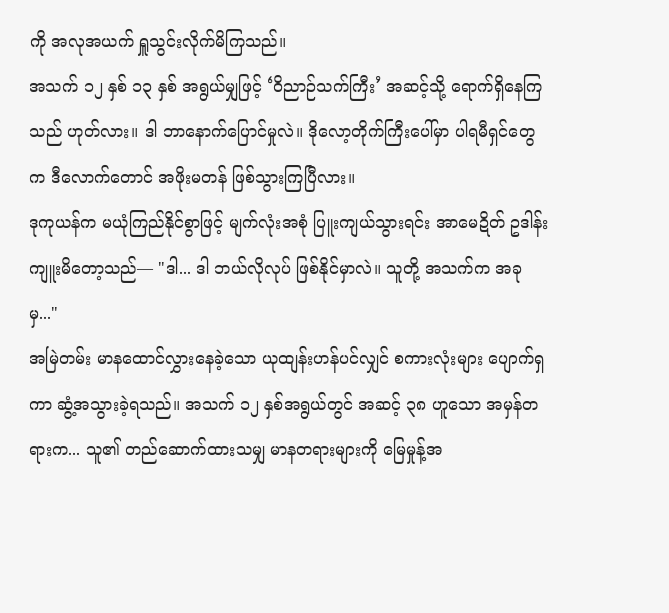ကို အလုအယက် ရှူသွင်းလိုက်မိကြသည်။
အသက် ၁၂ နှစ် ၁၃ နှစ် အရွယ်မျှဖြင့် ‘ဝိညာဉ်သက်ကြီး’ အဆင့်သို့ ရောက်ရှိနေကြသည် ဟုတ်လား။ ဒါ ဘာနောက်ပြောင်မှုလဲ။ ဒိုလော့တိုက်ကြီးပေါ်မှာ ပါရမီရှင်တွေက ဒီလောက်တောင် အဖိုးမတန် ဖြစ်သွားကြပြီလား။
ဒုကုယန်က မယုံကြည်နိုင်စွာဖြင့် မျက်လုံးအစုံ ပြူးကျယ်သွားရင်း အာမေဍိတ် ဥဒါန်းကျူးမိတော့သည်— "ဒါ... ဒါ ဘယ်လိုလုပ် ဖြစ်နိုင်မှာလဲ။ သူတို့ အသက်က အခုမှ..."
အမြဲတမ်း မာနထောင်လွှားနေခဲ့သော ယုထျန်းဟန်ပင်လျှင် စကားလုံးများ ပျောက်ရှကာ ဆွံ့အသွားခဲ့ရသည်။ အသက် ၁၂ နှစ်အရွယ်တွင် အဆင့် ၃၈ ဟူသော အမှန်တရားက... သူ၏ တည်ဆောက်ထားသမျှ မာနတရားများကို မြေမှုန့်အ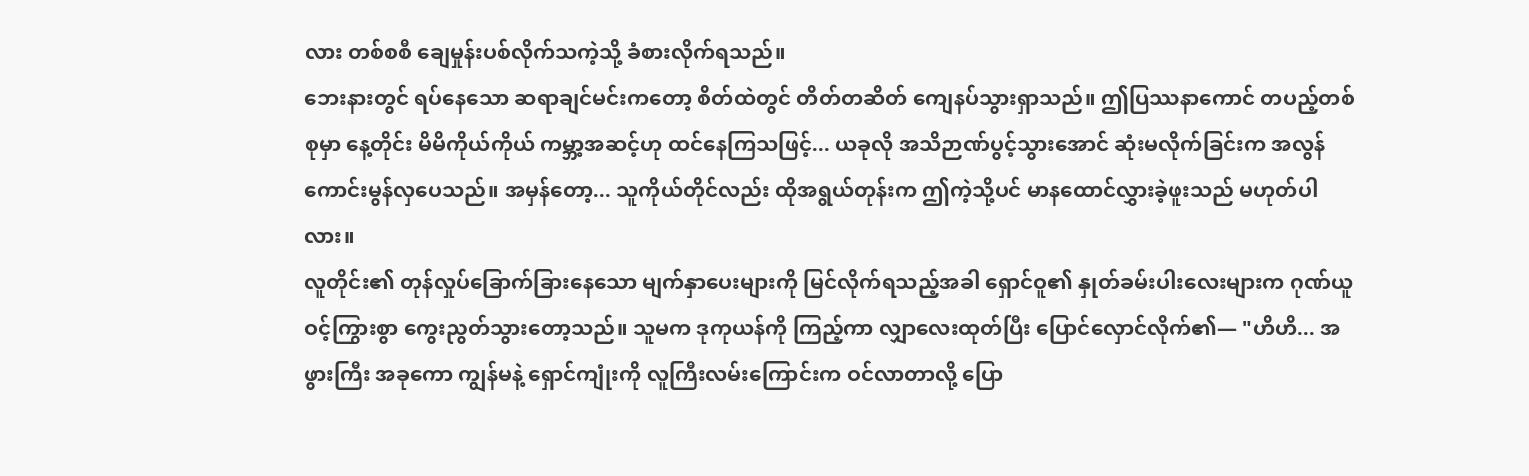လား တစ်စစီ ချေမှုန်းပစ်လိုက်သကဲ့သို့ ခံစားလိုက်ရသည်။
ဘေးနားတွင် ရပ်နေသော ဆရာချင်မင်းကတော့ စိတ်ထဲတွင် တိတ်တဆိတ် ကျေနပ်သွားရှာသည်။ ဤပြဿနာကောင် တပည့်တစ်စုမှာ နေ့တိုင်း မိမိကိုယ်ကိုယ် ကမ္ဘာ့အဆင့်ဟု ထင်နေကြသဖြင့်... ယခုလို အသိဉာဏ်ပွင့်သွားအောင် ဆုံးမလိုက်ခြင်းက အလွန် ကောင်းမွန်လှပေသည်။ အမှန်တော့... သူကိုယ်တိုင်လည်း ထိုအရွယ်တုန်းက ဤကဲ့သို့ပင် မာနထောင်လွှားခဲ့ဖူးသည် မဟုတ်ပါလား။
လူတိုင်း၏ တုန်လှုပ်ခြောက်ခြားနေသော မျက်နှာပေးများကို မြင်လိုက်ရသည့်အခါ ရှောင်ဝူ၏ နှုတ်ခမ်းပါးလေးများက ဂုဏ်ယူဝင့်ကြွားစွာ ကွေးညွတ်သွားတော့သည်။ သူမက ဒုကုယန်ကို ကြည့်ကာ လျှာလေးထုတ်ပြီး ပြောင်လှောင်လိုက်၏— "ဟိဟိ... အဖွားကြီး အခုကော ကျွန်မနဲ့ ရှောင်ကျုံးကို လူကြီးလမ်းကြောင်းက ဝင်လာတာလို့ ပြော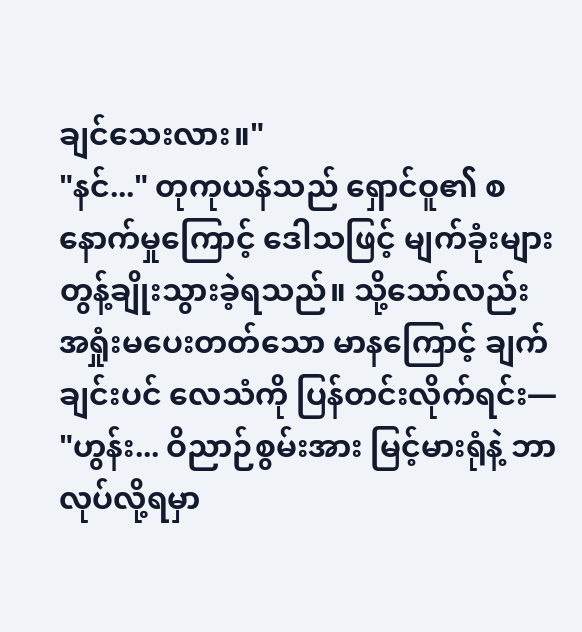ချင်သေးလား။"
"နင်..." တုကုယန်သည် ရှောင်ဝူ၏ စနောက်မှုကြောင့် ဒေါသဖြင့် မျက်ခုံးများ တွန့်ချိုးသွားခဲ့ရသည်။ သို့သော်လည်း အရှုံးမပေးတတ်သော မာနကြောင့် ချက်ချင်းပင် လေသံကို ပြန်တင်းလိုက်ရင်း— "ဟွန်း... ဝိညာဉ်စွမ်းအား မြင့်မားရုံနဲ့ ဘာလုပ်လို့ရမှာ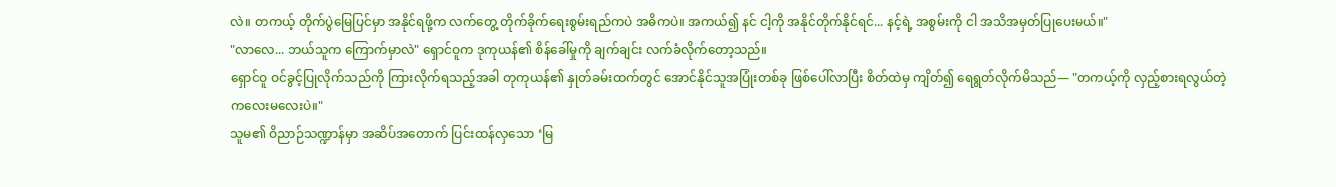လဲ။ တကယ့် တိုက်ပွဲမြေပြင်မှာ အနိုင်ရဖို့က လက်တွေ့ တိုက်ခိုက်ရေးစွမ်းရည်ကပဲ အဓိကပဲ။ အကယ်၍ နင် ငါ့ကို အနိုင်တိုက်နိုင်ရင်... နင့်ရဲ့ အစွမ်းကို ငါ အသိအမှတ်ပြုပေးမယ်။"
"လာလေ... ဘယ်သူက ကြောက်မှာလဲ" ရှောင်ဝူက ဒုကုယန်၏ စိန်ခေါ်မှုကို ချက်ချင်း လက်ခံလိုက်တော့သည်။
ရှောင်ဝူ ဝင်ခွင့်ပြုလိုက်သည်ကို ကြားလိုက်ရသည့်အခါ တုကုယန်၏ နှုတ်ခမ်းထက်တွင် အောင်နိုင်သူအပြုံးတစ်ခု ဖြစ်ပေါ်လာပြီး စိတ်ထဲမှ ကျိတ်၍ ရေရွတ်လိုက်မိသည်— "တကယ့်ကို လှည့်စားရလွယ်တဲ့ ကလေးမလေးပဲ။"
သူမ၏ ဝိညာဉ်သဏ္ဍာန်မှာ အဆိပ်အတောက် ပြင်းထန်လှသော ‘မြ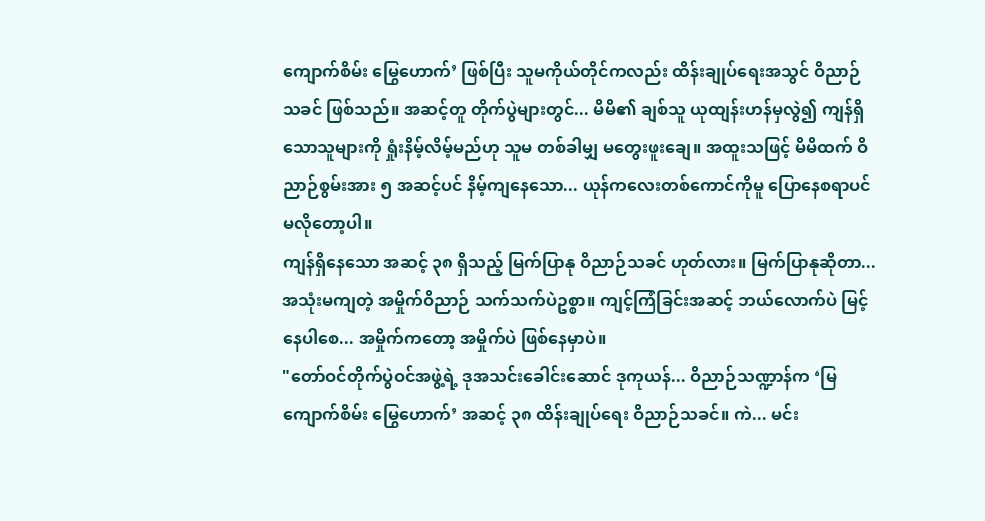ကျောက်စိမ်း မြွေဟောက်’ ဖြစ်ပြီး သူမကိုယ်တိုင်ကလည်း ထိန်းချုပ်ရေးအသွင် ဝိညာဉ်သခင် ဖြစ်သည်။ အဆင့်တူ တိုက်ပွဲများတွင်... မိမိ၏ ချစ်သူ ယုထျန်းဟန်မှလွဲ၍ ကျန်ရှိသောသူများကို ရှုံးနိမ့်လိမ့်မည်ဟု သူမ တစ်ခါမျှ မတွေးဖူးချေ။ အထူးသဖြင့် မိမိထက် ဝိညာဉ်စွမ်းအား ၅ အဆင့်ပင် နိမ့်ကျနေသော... ယုန်ကလေးတစ်ကောင်ကိုမူ ပြောနေစရာပင် မလိုတော့ပါ။
ကျန်ရှိနေသော အဆင့် ၃၈ ရှိသည့် မြက်ပြာနု ဝိညာဉ်သခင် ဟုတ်လား။ မြက်ပြာနုဆိုတာ... အသုံးမကျတဲ့ အမှိုက်ဝိညာဉ် သက်သက်ပဲဥစ္စာ။ ကျင့်ကြံခြင်းအဆင့် ဘယ်လောက်ပဲ မြင့်နေပါစေ... အမှိုက်ကတော့ အမှိုက်ပဲ ဖြစ်နေမှာပဲ။
"တော်ဝင်တိုက်ပွဲဝင်အဖွဲ့ရဲ့ ဒုအသင်းခေါင်းဆောင် ဒုကုယန်... ဝိညာဉ်သဏ္ဍာန်က ‘မြကျောက်စိမ်း မြွေဟောက်’ အဆင့် ၃၈ ထိန်းချုပ်ရေး ဝိညာဉ်သခင်။ ကဲ... မင်း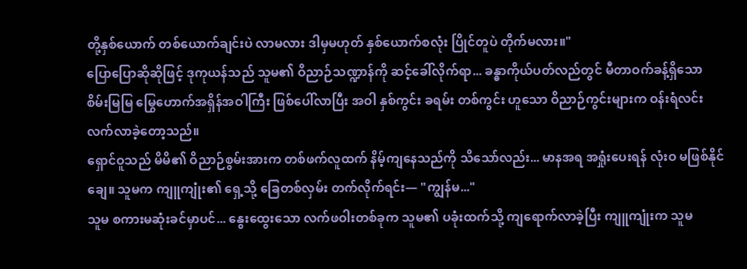တို့နှစ်ယောက် တစ်ယောက်ချင်းပဲ လာမလား ဒါမှမဟုတ် နှစ်ယောက်စလုံး ပြိုင်တူပဲ တိုက်မလား။"
ပြောပြောဆိုဆိုဖြင့် ဒုကုယန်သည် သူမ၏ ဝိညာဉ်သဏ္ဍာန်ကို ဆင့်ခေါ်လိုက်ရာ... ခန္ဓာကိုယ်ပတ်လည်တွင် မီတာဝက်ခန့်ရှိသော စိမ်းမြမြ မြွေဟောက်အရှိန်အဝါကြီး ဖြစ်ပေါ်လာပြီး အဝါ နှစ်ကွင်း ခရမ်း တစ်ကွင်း ဟူသော ဝိညာဉ်ကွင်းများက ဝန်းရံလင်းလက်လာခဲ့တော့သည်။
ရှောင်ဝူသည် မိမိ၏ ဝိညာဉ်စွမ်းအားက တစ်ဖက်လူထက် နိမ့်ကျနေသည်ကို သိသော်လည်း... မာနအရ အရှုံးပေးရန် လုံးဝ မဖြစ်နိုင်ချေ။ သူမက ကျူကျုံး၏ ရှေ့သို့ ခြေတစ်လှမ်း တက်လိုက်ရင်း— "ကျွန်မ..."
သူမ စကားမဆုံးခင်မှာပင်... နွေးထွေးသော လက်ဖဝါးတစ်ခုက သူမ၏ ပခုံးထက်သို့ ကျရောက်လာခဲ့ပြီး ကျူကျုံးက သူမ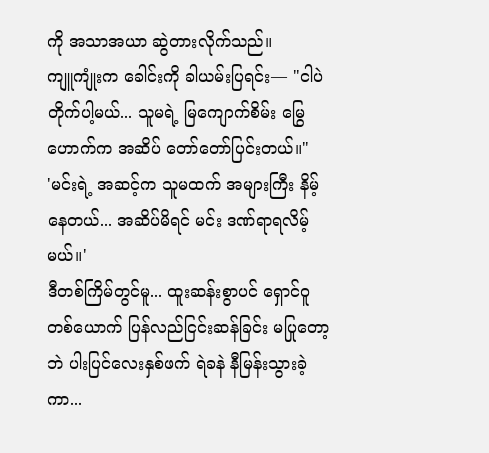ကို အသာအယာ ဆွဲတားလိုက်သည်။
ကျူကျုံးက ခေါင်းကို ခါယမ်းပြရင်း— "ငါပဲ တိုက်ပါ့မယ်... သူမရဲ့ မြကျောက်စိမ်း မြွေဟောက်က အဆိပ် တော်တော်ပြင်းတယ်။"
'မင်းရဲ့ အဆင့်က သူမထက် အများကြီး နိမ့်နေတယ်... အဆိပ်မိရင် မင်း ဒဏ်ရာရလိမ့်မယ်။'
ဒီတစ်ကြိမ်တွင်မူ... ထူးဆန်းစွာပင် ရှောင်ဝူတစ်ယောက် ပြန်လည်ငြင်းဆန်ခြင်း မပြုတော့ဘဲ ပါးပြင်လေးနှစ်ဖက် ရဲခနဲ နီမြန်းသွားခဲ့ကာ...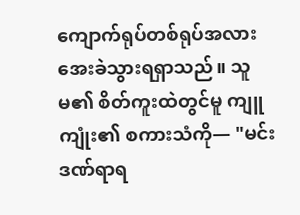ကျောက်ရုပ်တစ်ရုပ်အလား အေးခဲသွားရရှာသည်။ သူမ၏ စိတ်ကူးထဲတွင်မူ ကျူကျုံး၏ စကားသံကို— "မင်း ဒဏ်ရာရ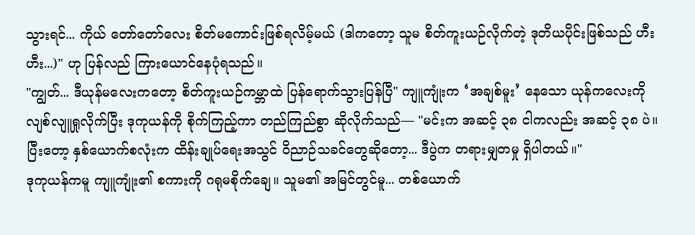သွားရင်... ကိုယ် တော်တော်လေး စိတ်မကောင်းဖြစ်ရလိမ့်မယ် (ဒါကတော့ သူမ စိတ်ကူးယဉ်လိုက်တဲ့ ဒုတိယပိုင်းဖြစ်သည် ဟီးဟီး...)" ဟု ပြန်လည် ကြားယောင်နေပုံရသည်။
"ကျွတ်... ဒီယုန်မလေးကတော့ စိတ်ကူးယဉ်ကမ္ဘာထဲ ပြန်ရောက်သွားပြန်ပြီ" ကျူကျုံးက ‘အချစ်မူး’ နေသော ယုန်ကလေးကို လျစ်လျူရှုလိုက်ပြီး ဒုကုယန်ကို စိုက်ကြည့်ကာ တည်ကြည်စွာ ဆိုလိုက်သည်— "မင်းက အဆင့် ၃၈ ငါကလည်း အဆင့် ၃၈ ပဲ။ ပြီးတော့ နှစ်ယောက်စလုံးက ထိန်းချုပ်ရေးအသွင် ဝိညာဉ်သခင်တွေဆိုတော့... ဒီပွဲက တရားမျှတမှု ရှိပါတယ်။"
ဒုကုယန်ကမူ ကျူကျုံး၏ စကားကို ဂရုမစိုက်ချေ။ သူမ၏ အမြင်တွင်မူ... တစ်ယောက်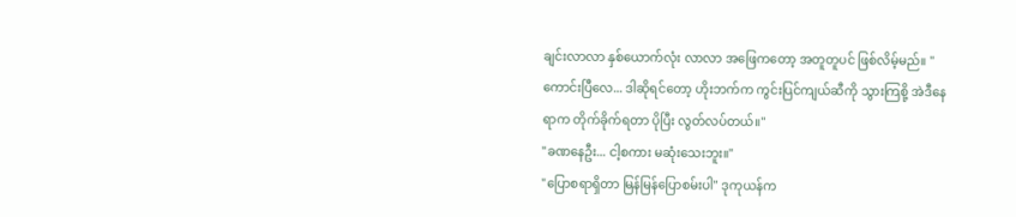ချင်းလာလာ နှစ်ယောက်လုံး လာလာ အဖြေကတော့ အတူတူပင် ဖြစ်လိမ့်မည်။ "ကောင်းပြီလေ... ဒါဆိုရင်တော့ ဟိုးဘက်က ကွင်းပြင်ကျယ်ဆီကို သွားကြစို့ အဲဒီနေရာက တိုက်ခိုက်ရတာ ပိုပြီး လွတ်လပ်တယ်။"
"ခဏနေဦး... ငါ့စကား မဆုံးသေးဘူး။"
"ပြောစရာရှိတာ မြန်မြန်ပြောစမ်းပါ" ဒုကုယန်က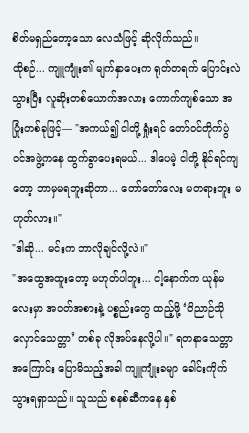စိတ်မရှည်တော့သော လေသံဖြင့် ဆိုလိုက်သည်။
ထိုစဉ်... ကျူကျုံး၏ မျက်နှာပေးက ရုတ်တရက် ပြောင်းလဲသွားပြီး လူဆိုးတစ်ယောက်အလား ကောက်ကျစ်သော အပြုံးတစ်ခုဖြင့်— "အကယ်၍ ငါတို့ ရှုံးရင် တော်ဝင်တိုက်ပွဲဝင်အဖွဲ့ကနေ ထွက်ခွာပေးရမယ်... ဒါပေမဲ့ ငါတို့ နိုင်ရင်ကျတော့ ဘာမှမရဘူးဆိုတာ... တော်တော်လေး မတရားဘူး မဟုတ်လား။"
"ဒါဆို... မင်းက ဘာလိုချင်လို့လဲ။"
"အထွေအထူးတော့ မဟုတ်ပါဘူး... ငါ့နောက်က ယုန်မလေးမှာ အဝတ်အစားနဲ့ ပစ္စည်းတွေ ထည့်ဖို့ ‘ဝိညာဉ်သိုလှောင်သေတ္တာ’ တစ်ခု လိုအပ်နေလို့ပါ။" ရတနာသေတ္တာအကြောင်း ပြောမိသည့်အခါ ကျူကျုံးခမျာ ခေါင်းကိုက်သွားရရှာသည်။ သူသည် စနစ်ဆီကနေ နှစ်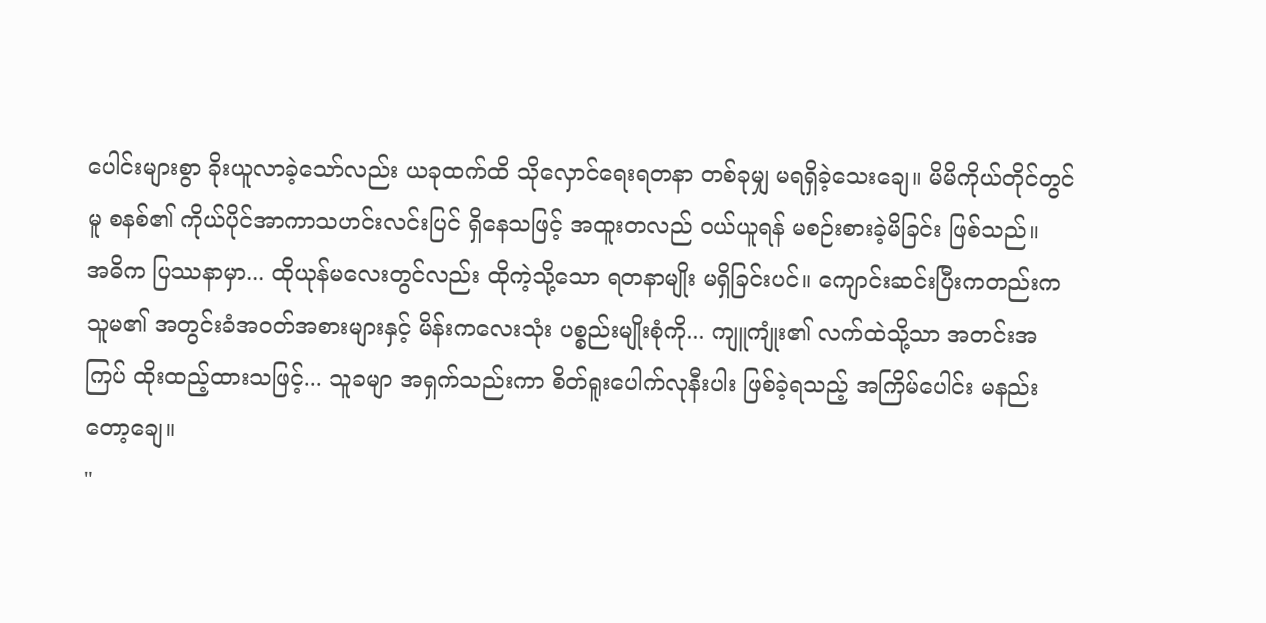ပေါင်းများစွာ ခိုးယူလာခဲ့သော်လည်း ယခုထက်ထိ သိုလှောင်ရေးရတနာ တစ်ခုမျှ မရရှိခဲ့သေးချေ။ မိမိကိုယ်တိုင်တွင်မူ စနစ်၏ ကိုယ်ပိုင်အာကာသဟင်းလင်းပြင် ရှိနေသဖြင့် အထူးတလည် ဝယ်ယူရန် မစဉ်းစားခဲ့မိခြင်း ဖြစ်သည်။
အဓိက ပြဿနာမှာ... ထိုယုန်မလေးတွင်လည်း ထိုကဲ့သို့သော ရတနာမျိုး မရှိခြင်းပင်။ ကျောင်းဆင်းပြီးကတည်းက သူမ၏ အတွင်းခံအဝတ်အစားများနှင့် မိန်းကလေးသုံး ပစ္စည်းမျိုးစုံကို... ကျူကျုံး၏ လက်ထဲသို့သာ အတင်းအကြပ် ထိုးထည့်ထားသဖြင့်... သူခမျာ အရှက်သည်းကာ စိတ်ရူးပေါက်လုနီးပါး ဖြစ်ခဲ့ရသည့် အကြိမ်ပေါင်း မနည်းတော့ချေ။
"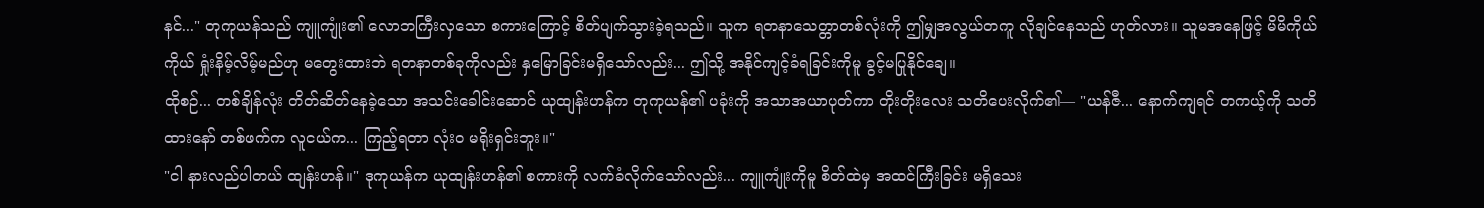နင်..." တုကုယန်သည် ကျူကျုံး၏ လောဘကြီးလှသော စကားကြောင့် စိတ်ပျက်သွားခဲ့ရသည်။ သူက ရတနာသေတ္တာတစ်လုံးကို ဤမျှအလွယ်တကူ လိုချင်နေသည် ဟုတ်လား။ သူမအနေဖြင့် မိမိကိုယ်ကိုယ် ရှုံးနိမ့်လိမ့်မည်ဟု မတွေးထားဘဲ ရတနာတစ်ခုကိုလည်း နှမြောခြင်းမရှိသော်လည်း... ဤသို့ အနိုင်ကျင့်ခံရခြင်းကိုမူ ခွင့်မပြုနိုင်ချေ။
ထိုစဉ်... တစ်ချိန်လုံး တိတ်ဆိတ်နေခဲ့သော အသင်းခေါင်းဆောင် ယုထျန်းဟန်က တုကုယန်၏ ပခုံးကို အသာအယာပုတ်ကာ တိုးတိုးလေး သတိပေးလိုက်၏— "ယန်ဇီ... နောက်ကျရင် တကယ့်ကို သတိထားနော် တစ်ဖက်က လူငယ်က... ကြည့်ရတာ လုံးဝ မရိုးရှင်းဘူး။"
"ငါ နားလည်ပါတယ် ထျန်းဟန်။" ဒုကုယန်က ယုထျန်းဟန်၏ စကားကို လက်ခံလိုက်သော်လည်း... ကျူကျုံးကိုမူ စိတ်ထဲမှ အထင်ကြီးခြင်း မရှိသေး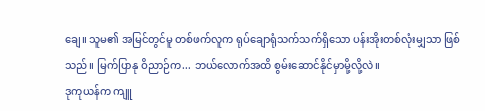ချေ။ သူမ၏ အမြင်တွင်မူ တစ်ဖက်လူက ရုပ်ချောရုံသက်သက်ရှိသော ပန်းအိုးတစ်လုံးမျှသာ ဖြစ်သည်။ မြက်ပြာနု ဝိညာဉ်က... ဘယ်လောက်အထိ စွမ်းဆောင်နိုင်မှာမို့လို့လဲ။
ဒုကုယန်က ကျူ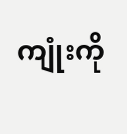ကျုံးကို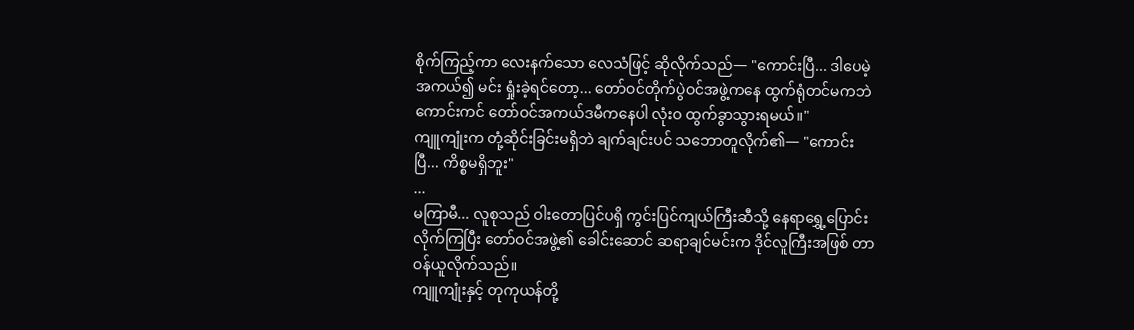စိုက်ကြည့်ကာ လေးနက်သော လေသံဖြင့် ဆိုလိုက်သည်— "ကောင်းပြီ... ဒါပေမဲ့ အကယ်၍ မင်း ရှုံးခဲ့ရင်တော့... တော်ဝင်တိုက်ပွဲဝင်အဖွဲ့ကနေ ထွက်ရုံတင်မကဘဲ ကောင်းကင် တော်ဝင်အကယ်ဒမီကနေပါ လုံးဝ ထွက်ခွာသွားရမယ်။"
ကျူကျုံးက တုံ့ဆိုင်းခြင်းမရှိဘဲ ချက်ချင်းပင် သဘောတူလိုက်၏— "ကောင်းပြီ... ကိစ္စမရှိဘူး"
...
မကြာမီ... လူစုသည် ဝါးတောပြင်ပရှိ ကွင်းပြင်ကျယ်ကြီးဆီသို့ နေရာရွှေ့ပြောင်းလိုက်ကြပြီး တော်ဝင်အဖွဲ့၏ ခေါင်းဆောင် ဆရာချင်မင်းက ဒိုင်လူကြီးအဖြစ် တာဝန်ယူလိုက်သည်။
ကျူကျုံးနှင့် တုကုယန်တို့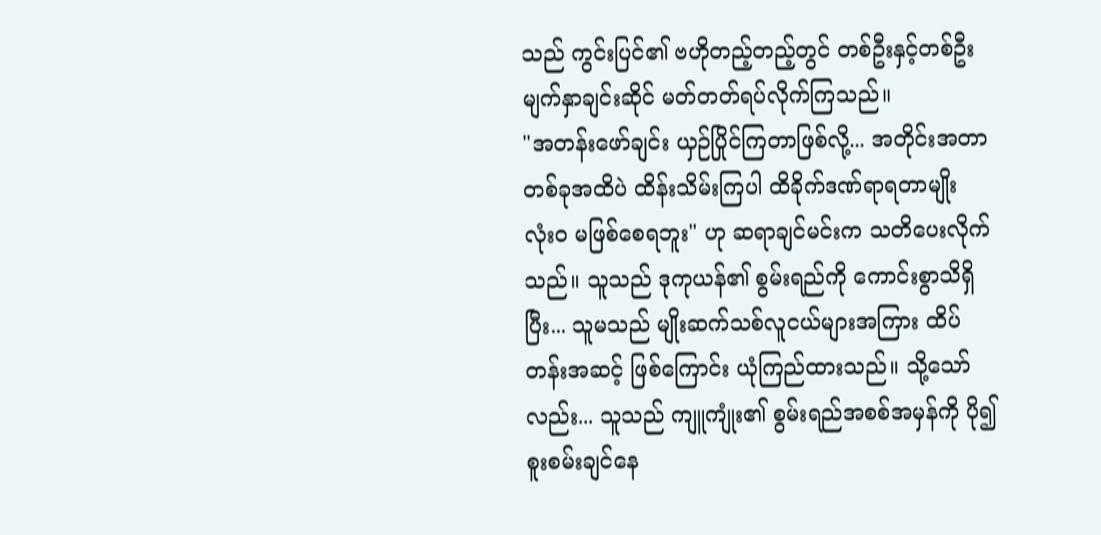သည် ကွင်းပြင်၏ ဗဟိုတည့်တည့်တွင် တစ်ဦးနှင့်တစ်ဦး မျက်နှာချင်းဆိုင် မတ်တတ်ရပ်လိုက်ကြသည်။
"အတန်းဖော်ချင်း ယှဉ်ပြိုင်ကြတာဖြစ်လို့... အတိုင်းအတာတစ်ခုအထိပဲ ထိန်းသိမ်းကြပါ ထိခိုက်ဒဏ်ရာရတာမျိုး လုံးဝ မဖြစ်စေရဘူး" ဟု ဆရာချင်မင်းက သတိပေးလိုက်သည်။ သူသည် ဒုကုယန်၏ စွမ်းရည်ကို ကောင်းစွာသိရှိပြီး... သူမသည် မျိုးဆက်သစ်လူငယ်များအကြား ထိပ်တန်းအဆင့် ဖြစ်ကြောင်း ယုံကြည်ထားသည်။ သို့သော်လည်း... သူသည် ကျူကျုံး၏ စွမ်းရည်အစစ်အမှန်ကို ပို၍ စူးစမ်းချင်နေ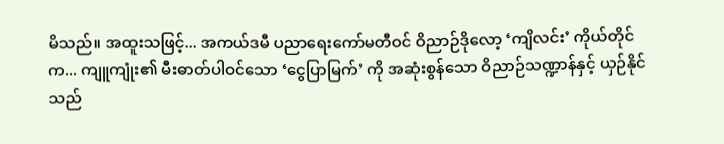မိသည်။ အထူးသဖြင့်... အကယ်ဒမီ ပညာရေးကော်မတီဝင် ဝိညာဉ်ဒိုလော့ ‘ကျိလင်း’ ကိုယ်တိုင်က... ကျူကျုံး၏ မီးဓာတ်ပါဝင်သော ‘ငွေပြာမြက်’ ကို အဆုံးစွန်သော ဝိညာဉ်သဏ္ဍာန်နှင့် ယှဉ်နိုင်သည်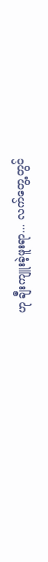ဟု ချီးကျူးခဲ့ဖူးရာ... လက်တွေ့တွင်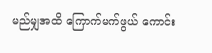မည်မျှအထိ ကြောက်မက်ဖွယ် ကောင်း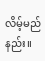လိမ့်မည်နည်း။